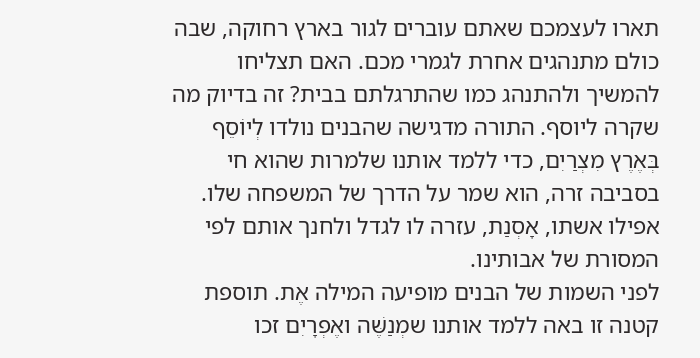תארו לעצמכם שאתם עוברים לגור בארץ רחוקה, שבה כולם מתנהגים אחרת לגמרי מכם. האם תצליחו להמשיך ולהתנהג כמו שהתרגלתם בבית? זה בדיוק מה שקרה ליוסף. התורה מדגישה שהבנים נולדו לְיוֹסֵף בְּאֶרֶץ מִצְרַיִם, כדי ללמד אותנו שלמרות שהוא חי בסביבה זרה, הוא שמר על הדרך של המשפחה שלו. אפילו אשתו, אָסְנַת, עזרה לו לגדל ולחנך אותם לפי המסורת של אבותינו.
לפני השמות של הבנים מופיעה המילה אֶת. תוספת קטנה זו באה ללמד אותנו שמְנַשֶּׁה ואֶפְרָיִם זכו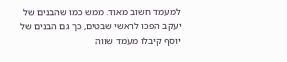למעמד חשוב מאוד. ממש כמו שהבנים של יעקב הפכו לראשי שבטים, כך גם הבנים של יוסף קיבלו מעמד שווה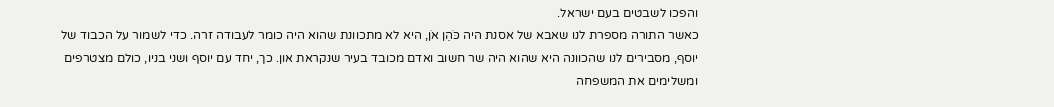והפכו לשבטים בעם ישראל.
כאשר התורה מספרת לנו שאבא של אסנת היה כֹּהֵן אֹן, היא לא מתכוונת שהוא היה כומר לעבודה זרה. כדי לשמור על הכבוד של יוסף, מסבירים לנו שהכוונה היא שהוא היה שר חשוב ואדם מכובד בעיר שנקראת און. כך, יחד עם יוסף ושני בניו, כולם מצטרפים ומשלימים את המשפחה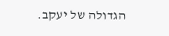הגדולה של יעקב.